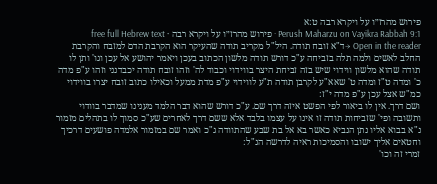פירוש מהרז״ו על ויקרא רבה ט:א
Perush Maharzu on Vayikra Rabbah 9:1 · פירוש מהרז״ו על ויקרא רבה · free full Hebrew text
Open in the reader →ד"א זובח תודה. היל"ל מקריב תודה שהעיקר הוא הקרבת הדם למזבח והקרבת החלב לאשים ולמה תלה בזביחה ע"כ דורש תודה מלשון הכתוב בעכן ויאמר יהושע אל עכן וגו' ותן לו תודה שהוא מלשון ווידוי שיש בזה זביחת היצר בווידוי וכבוד לה' וזהו זובח תודה יכבדנני וזהו ע"פ מדה כ' ומדה ט"ז ומדה ט' שאא"ע לקרבן תודה ת"ע לווידוי ע"פ מדת ממעל וכאילו כתוב זובח יצרו בווידוי כמ"ש אצל עכן ע"פ מדה י"ז:
ושם דרך. אין לו ביאור לפי הפשט איזה דרך שם. ע"כ דורש שהוא דבר הלמד מענינו שמדבר בוודוי ותשובה ופי' שזביחות תודה זו אינו על עצמו בלבד אלא ששם דרך לאחרים שע"כ סמוך לו בתהלים מזמור נ"א בבוא אליו נתן הנביא כאשר בא אל בת שבע שהתוודה ג"כ ואמר שם במזמור אלמדה פושעים דרכיך וחטאים אליך ישובו והסמיכות ראיה לדרשה הנ"ל:
זמרי זה וכו'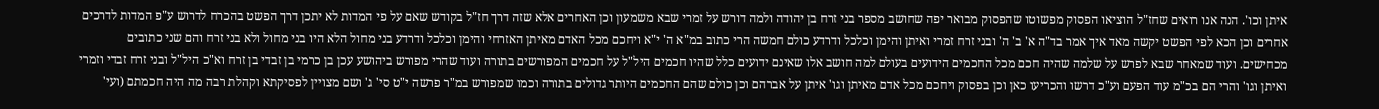איתן וכו'. הנה אנו רואים שחז"ל הוציאו הפסוק מפשוטו שהפסוק מבואר יפה שחושב מספר בני זרח בן יהודה ולמה דורש על זמרי שבא משמעון וכן האחרים אלא שזה דרך חז"ל בקודש שאם על פי המדות לא יתכן דרך הפשט בהכרח לדרוש ע"פ המדות לדרכים אחרים וכן הכא לפי הפשט יקשה מאד איך אמר בד"ה א' ב' ה' ובני זרח זמרי ואיתן והימן וכלכל ודרדע כולם חמשה הרי כתוב במ"א ה' י"א ויחכם מכל האדם מאיתן האזרחי והימן וכלכל ודרדע בני מחול הלא היו בני מחול ולא בני זרח והם שני כתובים מכחישים. ועוד שמאחר שבא לפרש על שלמה שהיה חכם מכל החכמים הידועים בעולם למה חושב אלו שאינם ידועים כלל שהיו חכמים היל"ל על חכמים המפורשים בתורה ועוד שהרי מפורש ביהושע עכן בן כרמי בן זבדי בן זרח וא"כ היל"ל ובני זרח זבדי וזמרי ואיתן וגו' והרי הם בכ"מ עוד הפעם וע"כ דרשו והכריעו כאן וכן בפסוק ויחכם מכל אדם מאיתן וגו' איתן על אברהם וכן כולם שהם החכמים היותר גדולים בתורה וכמו שמפורש במ"ר פרשה י"ט סי' ג' ושם מצויין לפסיקתא וקהלת רבה מה היה חכמתם (ועי'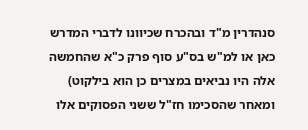סנהדרין מ"ד ובהכרח שכיוונו לדברי המדרש כאן או למ"ש בס"ע סוף פרק כ"א שהחמשה אלה היו נביאים במצרים כן הוא בילקוט) ומאחר שהסכימו חז"ל ששני הפסוקים אלו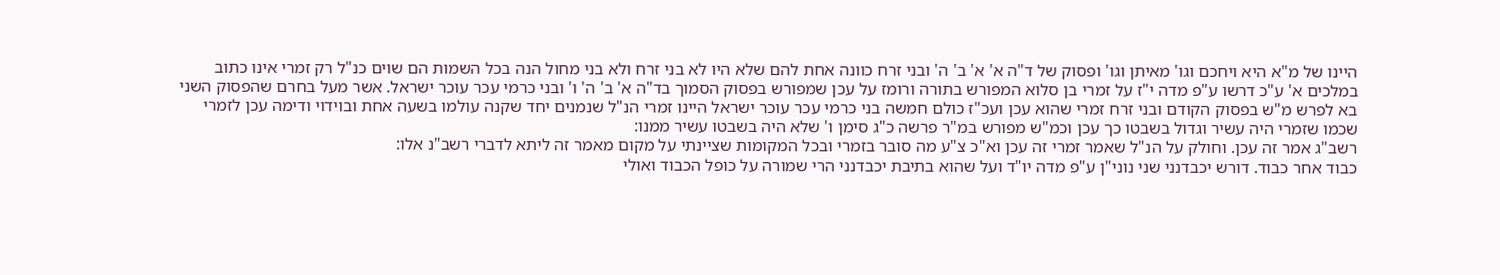היינו של מ"א היא ויחכם וגו' מאיתן וגו' ופסוק של ד"ה א' א' ב' ה' ובני זרח כוונה אחת להם שלא היו לא בני זרח ולא בני מחול הנה בכל השמות הם שוים כנ"ל רק זמרי אינו כתוב במלכים א' ע"כ דרשו ע"פ מדה י"ז על זמרי בן סלוא המפורש בתורה ורומז על עכן שמפורש בפסוק הסמוך בד"ה א' ב' ה' ו' ובני כרמי עכר עוכר ישראל. אשר מעל בחרם שהפסוק השני בא לפרש מ"ש בפסוק הקודם ובני זרח זמרי שהוא עכן ועכ"ז כולם חמשה בני כרמי עכר עוכר ישראל היינו זמרי הנ"ל שנמנים יחד שקנה עולמו בשעה אחת ובוידוי ודימה עכן לזמרי שכמו שזמרי היה עשיר וגדול בשבטו כך עכן וכמ"ש מפורש במ"ר פרשה כ"ג סימן ו' שלא היה בשבטו עשיר ממנו:
רשב"ג אמר זה עכן. וחולק על הנ"ל שאמר זמרי זה עכן וא"כ צ"ע מה סובר בזמרי ובכל המקומות שציינתי על מקום מאמר זה ליתא לדברי רשב"נ אלו:
כבוד אחר כבוד. דורש יכבדנני שני נוני"ן ע"פ מדה יו"ד ועל שהוא בתיבת יכבדנני הרי שמורה על כופל הכבוד ואולי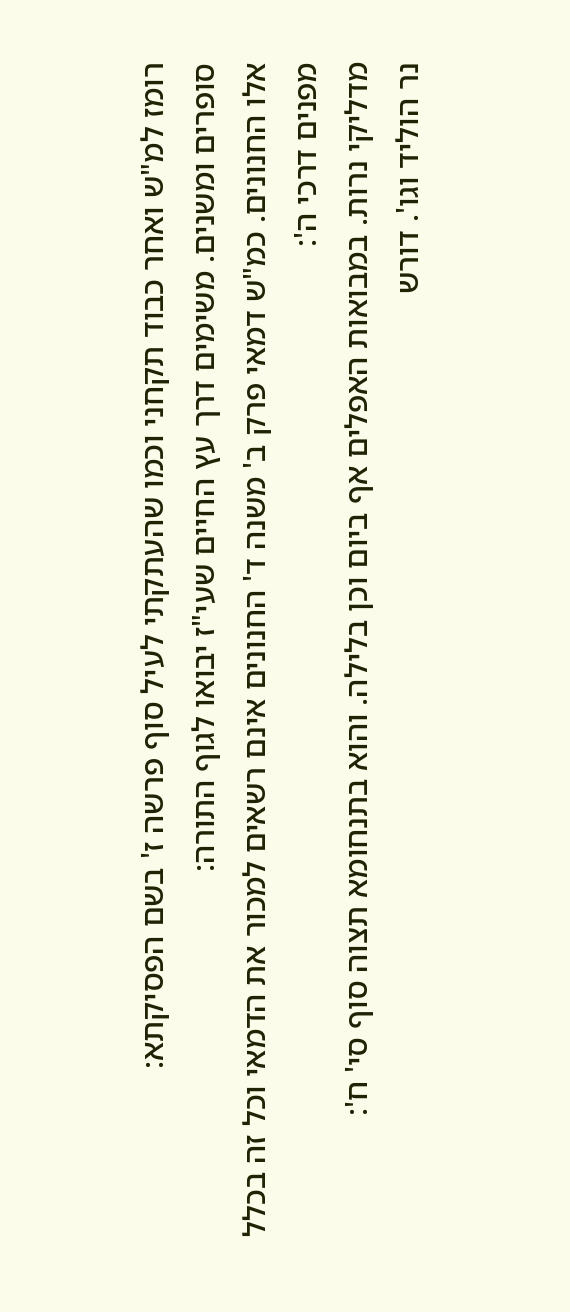רומז למ"ש ואחר כבוד תקחני וכמו שהעתקתי לעיל סוף פרשה ז' בשם הפסיקתא:
סופרים ומשנים. משימים דרך עץ החיים שעי"ז יבואו לגוף התורה:
אלו החנונים. כמ"ש דמאי פרק ב' משנה ד' החנונים אינם רשאים למכור את הדמאי וכל זה בכלל מפנים דרכי ה':
מדליקי נרות. במבואות האפלים אף ביום וכן בלילה. והוא בתנחומא תצוה סוף סי' ח':
נר הוליד וגו'. דורש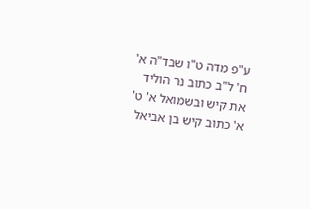ע"פ מדה ט"ו שבד"ה א' ח' ל"ב כתוב נר הוליד את קיש ובשמואל א' ט' א' כתוב קיש בן אביאל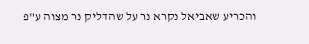והכריע שאביאל נקרא נר על שהדליק נר מצוה ע"פ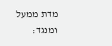מדת ממעל ומנגד: